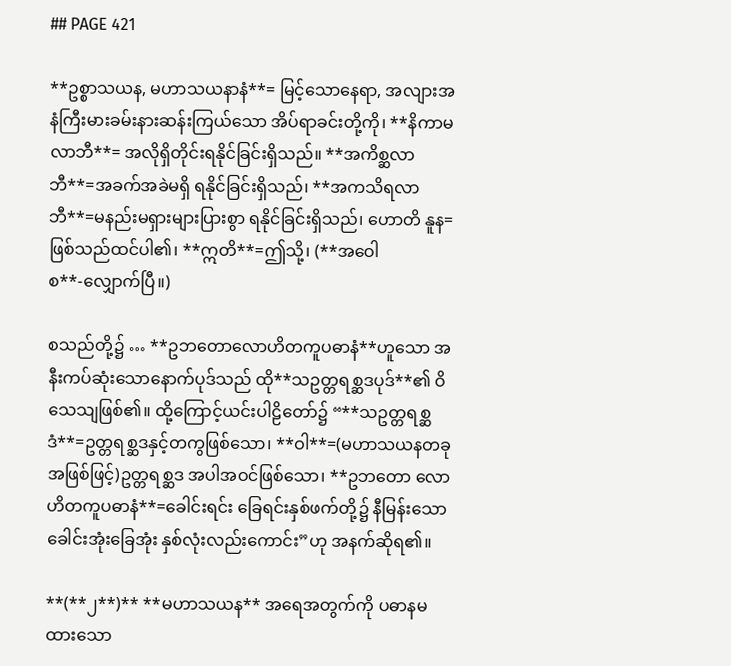## PAGE 421

**ဥစ္စာသယန, မဟာသယနာနံ**= မြင့်သောနေရာ, အလျားအနံကြီးမားခမ်းနားဆန်းကြယ်သော အိပ်ရာခင်းတို့ကို၊ **နိကာမလာဘီ**= အလိုရှိတိုင်းရနိုင်ခြင်းရှိသည်။ **အကိစ္ဆလာဘီ**=အခက်အခဲမရှိ ရနိုင်ခြင်းရှိသည်၊ **အကသိရလာဘီ**=မနည်းမရှားများပြားစွာ ရနိုင်ခြင်းရှိသည်၊ ဟောတိ နူန=ဖြစ်သည်ထင်ပါ၏၊ **ဣတိ**=ဤသို့၊ (**အဝေါစ**-လျှောက်ပြီ။)

စသည်တို့၌ … **ဥဘတောလောဟိတကူပဓာနံ**ဟူသော အနီးကပ်ဆုံးသောနောက်ပုဒ်သည် ထို**သဥတ္တရစ္ဆဒပုဒ်**၏ ဝိသေသျဖြစ်၏။ ထို့ကြောင့်ယင်းပါဠိတော်၌ “**သဥတ္တရစ္ဆဒံ**=ဥတ္တရစ္ဆဒနှင့်တကွဖြစ်သော၊ **ဝါ**=(မဟာသယနတခု အဖြစ်ဖြင့်)ဥတ္တရစ္ဆဒ အပါအဝင်ဖြစ်သော၊ **ဥဘတော လောဟိတကူပဓာနံ**=ခေါင်းရင်း ခြေရင်းနှစ်ဖက်တို့၌ နီမြန်းသော ခေါင်းအုံးခြေအုံး နှစ်လုံးလည်းကောင်း”ဟု အနက်ဆိုရ၏။

**(**၂**)** **မဟာသယန** အရေအတွက်ကို ပဓာနမထားသော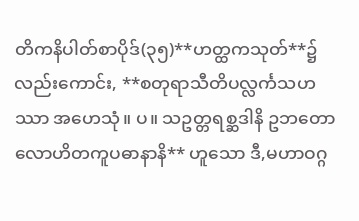တိကနိပါတ်စာပိုဒ်(၃၅)**ဟတ္ထကသုတ်**၌လည်းကောင်း, **စတုရာသီတိပလ္လင်္ကသဟဿာ အဟေသုံ။ ပ။ သဥတ္တရစ္ဆဒါနိ ဥဘတောလောဟိတကူပဓာနာနိ** ဟူသော ဒီ,မဟာဝဂ္ဂ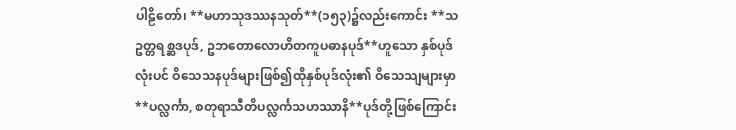ပါဠိတော်၊ **မဟာသုဒဿနသုတ်**(၁၅၃)၌လည်းကောင်း **သဥတ္တရစ္ဆဒပုဒ်, ဥဘတောလောဟိတကူပဓာနပုဒ်**ဟူသော နှစ်ပုဒ်လုံးပင် ဝိသေသနပုဒ်များဖြစ်၍ထိုနှစ်ပုဒ်လုံး၏ ဝိသေသျများမှာ **ပလ္လင်္ကာ, စတုရာသီတိပလ္လင်္ကသဟဿာနိ**ပုဒ်တို့ဖြစ်ကြောင်း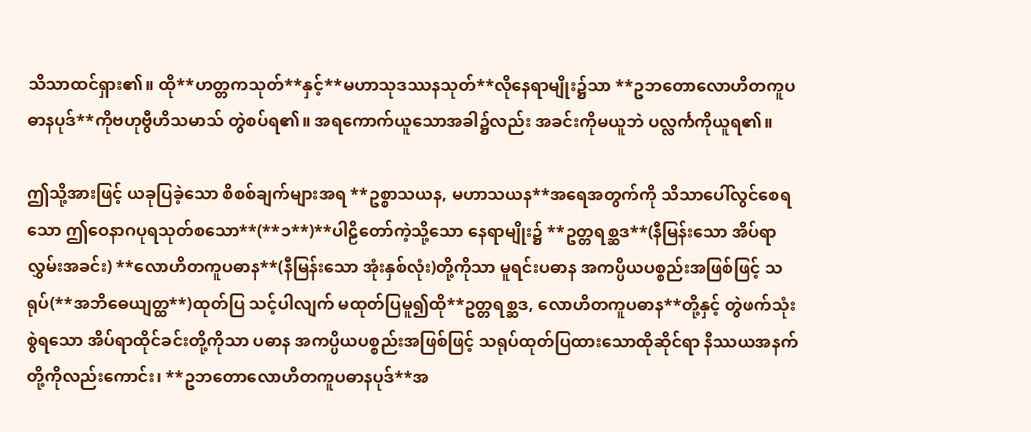သိသာထင်ရှား၏။ ထို**ဟတ္တကသုတ်**နှင့်**မဟာသုဒဿနသုတ်**လိုနေရာမျိုး၌သာ **ဥဘတောလောဟိတကူပဓာနပုဒ်**ကိုဗဟုဗွီဟိသမာသ် တွဲစပ်ရ၏။ အရကောက်ယူသောအခါ၌လည်း အခင်းကိုမယူဘဲ ပလ္လင်္ကကိုယူရ၏။

ဤသို့အားဖြင့် ယခုပြခဲ့သော စိစစ်ချက်များအရ **ဥစ္စာသယန, မဟာသယန**အရေအတွက်ကို သိသာပေါ်လွင်စေရသော ဤဝေနာဂပုရသုတ်စသော**(**၁**)**ပါဠိတော်ကဲ့သို့သော နေရာမျိုး၌ **ဥတ္တရစ္ဆဒ**(နီမြန်းသော အိပ်ရာလွှမ်းအခင်း) **လောဟိတကူပဓာန**(နီမြန်းသော အုံးနှစ်လုံး)တို့ကိုသာ မူရင်းပဓာန အကပ္ပိယပစ္စည်းအဖြစ်ဖြင့် သရုပ်(**အဘိဓေယျတ္ထ**)ထုတ်ပြ သင့်ပါလျက် မထုတ်ပြမူ၍ထို**ဥတ္တရစ္ဆဒ, လောဟိတကူပဓာန**တို့နှင့် တွဲဖက်သုံးစွဲရသော အိပ်ရာထိုင်ခင်းတို့ကိုသာ ပဓာန အကပ္ပိယပစ္စည်းအဖြစ်ဖြင့် သရုပ်ထုတ်ပြထားသောထိုဆိုင်ရာ နိဿယအနက်တို့ကိုလည်းကောင်း၊ **ဥဘတောလောဟိတကူပဓာနပုဒ်**အ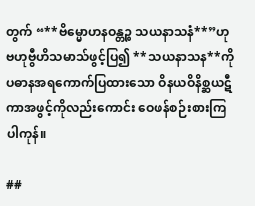တွက် “**ဗိမ္မောဟနဝန္တဉ္စ သယနာသနံ**”ဟု ဗဟုဗွီဟိသမာသ်ဖွင့်ပြ၍ **သယနာသန**ကို ပဓာနအရကောက်ပြထားသော ဝိနယဝိနိစ္ဆယဋီကာအဖွင့်ကိုလည်းကောင်း ဝေဖန်စဉ်းစားကြပါကုန်။

##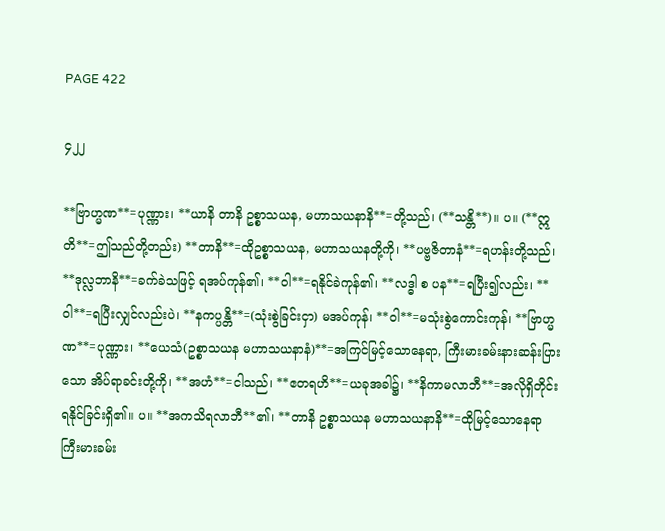PAGE 422

၄၂၂

**ဗြာဟ္မဏ**=ပုဏ္ဏား၊ **ယာနိ တာနိ ဥစ္စာသယန, မဟာသယနာနိ**=တို့သည်၊ (**သန္တိ**)။ ပ။ (**ဣတိ**=ဤသည်တို့တည်း) **တာနိ**=ထိုဥစ္စာသယန, မဟာသယနတို့ကို၊ **ပဗ္ဗဇိတာနံ**=ရဟန်းတို့သည်၊ **ဒုလ္လဘာနိ**=ခက်ခဲသဖြင့် ရအပ်ကုန်၏၊ **ဝါ**=ရနိုင်ခဲကုန်၏၊ **လဒ္ဓါ စ ပန**=ရပြီး၍လည်း၊ **ဝါ**=ရပြီးလျှင်လည်းပဲ၊ **နကပ္ပန္တိ**=(သုံးစွဲခြင်းငှာ) မအပ်ကုန်၊ **ဝါ**=မသုံးစွဲကောင်းကုန်၊ **ဗြာဟ္မဏ**=ပုဏ္ဏား၊ **ယေသံ(ဥစ္စာသယန မဟာသယနာနံ)**=အကြင်မြင့်သောနေရာ, ကြီးမားခမ်းနားဆန်းပြားသော အိပ်ရာခင်းတို့ကို၊ **အဟံ**=ငါသည်၊ **ဧတရဟိ**=ယခုအခါ၌၊ **နိကာမလာဘီ**=အလိုရှိတိုင်းရနိုင်ခြင်းရှိ၏။ ပ။ **အကသိရလာဘီ**၏၊ **တာနိ ဥစ္စာသယန မဟာသယနာနိ**=ထိုမြင့်သောနေရာ ကြီးမားခမ်း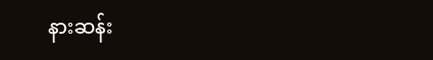နားဆန်း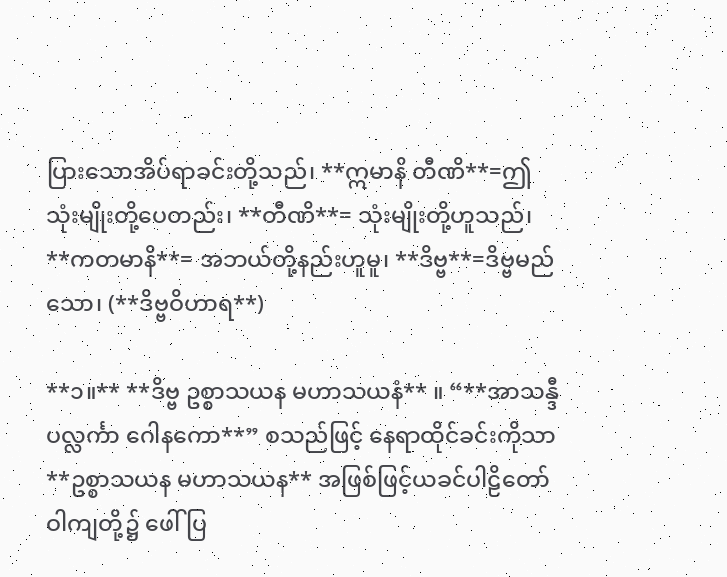ပြားသောအိပ်ရာခင်းတို့သည်၊ **ဣမာနိ တီဏိ**=ဤသုံးမျိုးတို့ပေတည်း၊ **တီဏိ**= သုံးမျိုးတို့ဟူသည်၊ **ကတမာနိ**= အဘယ်တို့နည်းဟူမူ၊ **ဒိဗ္ဗ**=ဒိဗ္ဗမည်သော၊ (**ဒိဗ္ဗဝိဟာရ**)

**၁။** **ဒိဗ္ဗ ဥစ္စာသယန မဟာသယနံ** ။ “**အာသန္ဒီ ပလ္လင်္ကာ ဂေါနကော**” စသည်ဖြင့် နေရာထိုင်ခင်းကိုသာ **ဥစ္စာသယန မဟာသယန** အဖြစ်ဖြင့်ယခင်ပါဠိတော်ဝါကျတို့၌ ဖေါ်ပြ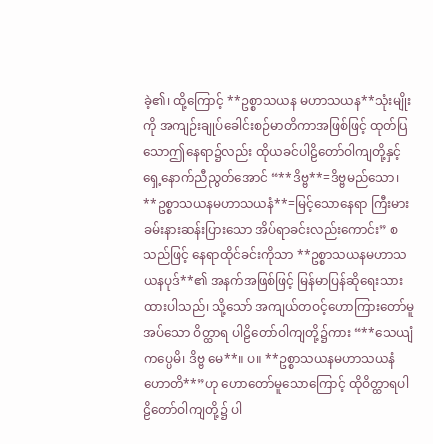ခဲ့၏၊ ထို့ကြောင့် **ဥစ္စာသယန မဟာသယန**သုံးမျိုးကို အကျဉ်းချုပ်ခေါင်းစဉ်မာတိကာအဖြစ်ဖြင့် ထုတ်ပြသောဤနေရာ၌လည်း ထိုယခင်ပါဠိတော်ဝါကျတို့နှင့် ရှေ့နောက်ညီညွတ်အောင် “**ဒိဗ္ဗ**=ဒိဗ္ဗမည်သော၊ **ဥစ္စာသယနမဟာသယနံ**=မြင့်သောနေရာ ကြီးမားခမ်းနားဆန်းပြားသော အိပ်ရာခင်းလည်းကောင်း” စသည်ဖြင့် နေရာထိုင်ခင်းကိုသာ **ဥစ္စာသယနမဟာသယနပုဒ်**၏ အနက်အဖြစ်ဖြင့် မြန်မာပြန်ဆိုရေးသားထားပါသည်၊ သို့သော် အကျယ်တဝင့်ဟောကြားတော်မူအပ်သော ဝိတ္ထာရ ပါဠိတော်ဝါကျတို့၌ကား “**သေယျံ ကပ္ပေမိ၊ ဒိဗ္ဗ မေ**။ ပ။ **ဥစ္စာသယနမဟာသယနံ ဟောတိ**”ဟု ဟောတော်မူသောကြောင့် ထိုဝိတ္ထာရပါဠိတော်ဝါကျတို့၌ ပါ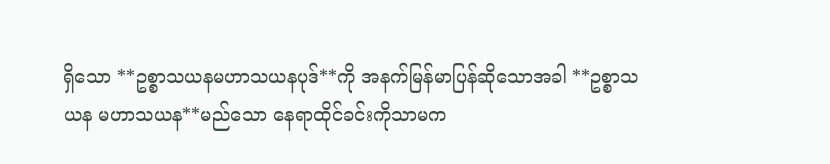ရှိသော **ဥစ္စာသယနမဟာသယနပုဒ်**ကို အနက်မြန်မာပြန်ဆိုသောအခါ **ဥစ္စာသယန မဟာသယန**မည်သော နေရာထိုင်ခင်းကိုသာမက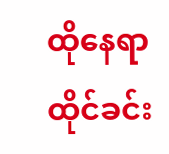ထိုနေရာထိုင်ခင်း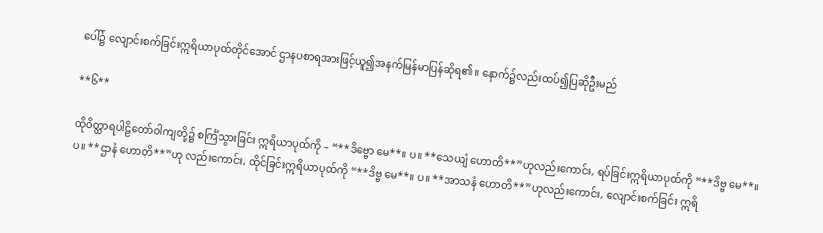ပေါ်၌ လျောင်းစက်ခြင်းဣရိယာပုထ်တိုင်အောင် ဌာနပစာရအားဖြင့်ယူ၍အနက်မြန်မာပြန်ဆိုရ၏။ နောက်၌လည်းထပ်၍ပြဆိုဦးမည်

**၆**

ထိုဝိတ္ထာရပါဠိတော်ဝါကျတို့၌ စင်္ကြံသွားခြင်း ဣရိယာပုထ်ကို – “**ဒိဗ္ဗော မေ**။ ပ။ **သေယျံ ဟောတိ**”ဟုလည်းကောင်း, ရပ်ခြင်းဣရိယာပုထ်ကို “**ဒိဗ္ဗ မေ**။ ပ။ **ဌာနံ ဟောတိ**”ဟု လည်းကောင်း, ထိုင်ခြင်းဣရိယာပုထ်ကို “**ဒိဗ္ဗ မေ**။ ပ။ **အာသနံ ဟောတိ**”ဟုလည်းကောင်း, လျောင်းစက်ခြင်း ဣရိ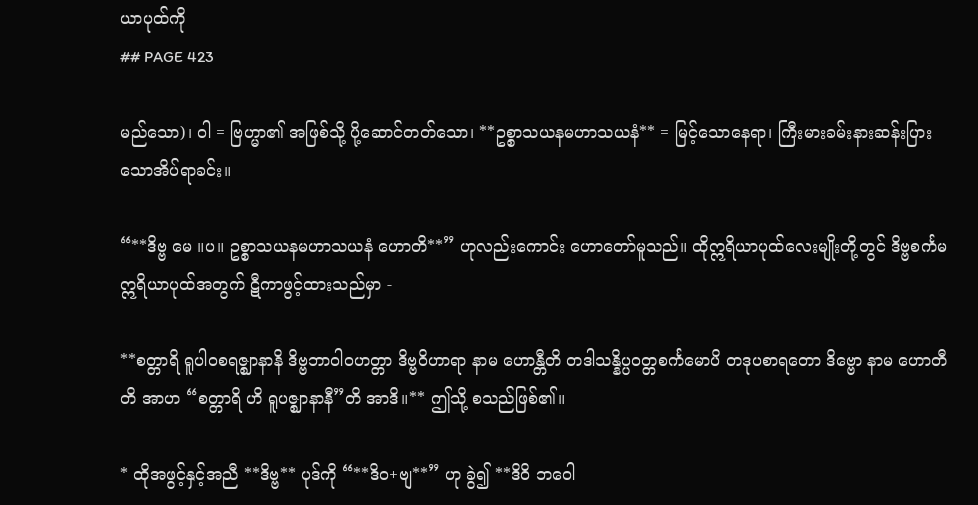ယာပုထ်ကို
## PAGE 423

မည်သော)၊ ဝါ = ဗြဟ္မာ၏ အဖြစ်သို့ ပို့ဆောင်တတ်သော၊ **ဥစ္စာသယနမဟာသယနံ** = မြင့်သောနေရာ၊ ကြီးမားခမ်းနားဆန်းပြားသောအိပ်ရာခင်း။

“**ဒိဗ္ဗ မေ ။ပ။ ဥစ္စာသယနမဟာသယနံ ဟောတိ**” ဟုလည်းကောင်း ဟောတော်မူသည်။ ထိုဣရိယာပုထ်လေးမျိုးတို့တွင် ဒိဗ္ဗစင်္ကမဣရိယာပုထ်အတွက် ဋီကာဖွင့်ထားသည်မှာ -

**စတ္တာရိ ရူပါဝစရဇ္ဈာနာနိ ဒိဗ္ဗဘာဝါဝဟတ္တာ ဒိဗ္ဗဝိဟာရာ နာမ ဟောန္တီတိ တဒါသန္နိပ္ပဝတ္တစင်္ကမောပိ တဒုပစာရတော ဒိဗ္ဗော နာမ ဟောတီတိ အာဟ “စတ္တာရိ ဟိ ရူပဇ္ဈာနာနီ”တိ အာဒိ။** ဤသို့ စသည်ဖြစ်၏။

* ထိုအဖွင့်နှင့်အညီ **ဒိဗ္ဗ** ပုဒ်ကို “**ဒိဝ+ဗျ**” ဟု ခွဲ၍ **ဒိဝိ ဘဝေါ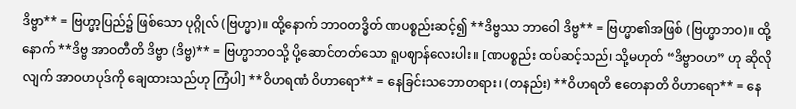ဒိဗ္ဗာ** = ဗြဟ္မာ့ပြည်၌ ဖြစ်သော ပုဂ္ဂိုလ် (ဗြဟ္မာ)။ ထို့နောက် ဘာဝတဒ္ဓိတ် ဏပစ္စည်းဆင့်၍ **ဒိဗ္ဗဿ ဘာဝေါ ဒိဗ္ဗ** = ဗြဟ္မာ၏အဖြစ် (ဗြဟ္မာဘဝ)။ ထို့နောက် **ဒိဗ္ဗ အာဝတီတိ ဒိဗ္ဗာ (ဒိဗ္ဗ)** = ဗြဟ္မာဘဝသို့ ပို့ဆောင်တတ်သော ရူပဈာန်လေးပါး။ [ဏပစ္စည်း ထပ်ဆင့်သည်၊ သို့မဟုတ် “ဒိဗ္ဗာဝဟ” ဟု ဆိုလိုလျက် အာဝဟပုဒ်ကို ချေထားသည်ဟု ကြံပါ] **ဝိဟရဏံ ဝိဟာရော** = နေခြင်းသဘောတရား၊ (တနည်း) **ဝိဟရတိ ဧတေနာတိ ဝိဟာရော** = နေ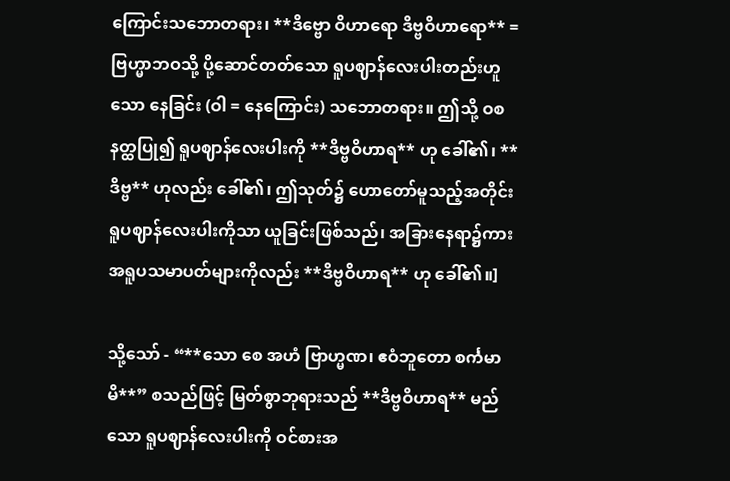ကြောင်းသဘောတရား၊ **ဒိဗ္ဗော ဝိဟာရော ဒိဗ္ဗဝိဟာရော** = ဗြဟ္မာဘဝသို့ ပို့ဆောင်တတ်သော ရူပဈာန်လေးပါးတည်းဟူသော နေခြင်း (ဝါ = နေကြောင်း) သဘောတရား။ ဤသို့ ဝစနတ္ထပြု၍ ရူပဈာန်လေးပါးကို **ဒိဗ္ဗဝိဟာရ** ဟု ခေါ်၏၊ **ဒိဗ္ဗ** ဟုလည်း ခေါ်၏၊ ဤသုတ်၌ ဟောတော်မူသည့်အတိုင်း ရူပဈာန်လေးပါးကိုသာ ယူခြင်းဖြစ်သည်၊ အခြားနေရာ၌ကား အရူပသမာပတ်များကိုလည်း **ဒိဗ္ဗဝိဟာရ** ဟု ခေါ်၏။]

သို့သော် - “**သော စေ အဟံ ဗြာဟ္မဏ၊ ဧဝံဘူတော စင်္ကမာမိ**” စသည်ဖြင့် မြတ်စွာဘုရားသည် **ဒိဗ္ဗဝိဟာရ** မည်သော ရူပဈာန်လေးပါးကို ဝင်စားအ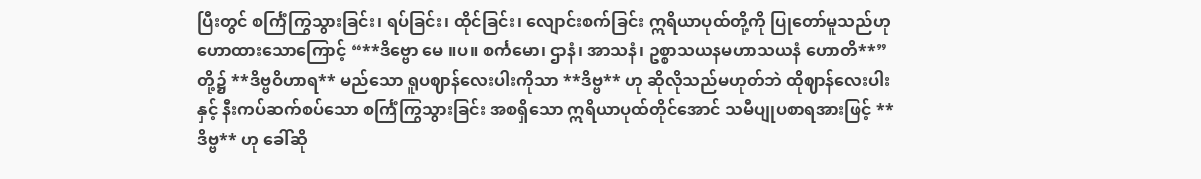ပြီးတွင် စင်္ကြံကြွသွားခြင်း၊ ရပ်ခြင်း၊ ထိုင်ခြင်း၊ လျောင်းစက်ခြင်း ဣရိယာပုထ်တို့ကို ပြုတော်မူသည်ဟု ဟောထားသောကြောင့် “**ဒိဗ္ဗော မေ ။ပ။ စင်္ကမော၊ ဌာနံ၊ အာသနံ၊ ဥစ္စာသယနမဟာသယနံ ဟောတိ**” တို့၌ **ဒိဗ္ဗဝိဟာရ** မည်သော ရူပဈာန်လေးပါးကိုသာ **ဒိဗ္ဗ** ဟု ဆိုလိုသည်မဟုတ်ဘဲ ထိုဈာန်လေးပါးနှင့် နီးကပ်ဆက်စပ်သော စင်္ကြံကြွသွားခြင်း အစရှိသော ဣရိယာပုထ်တိုင်အောင် သမီပျုပစာရအားဖြင့် **ဒိဗ္ဗ** ဟု ခေါ်ဆို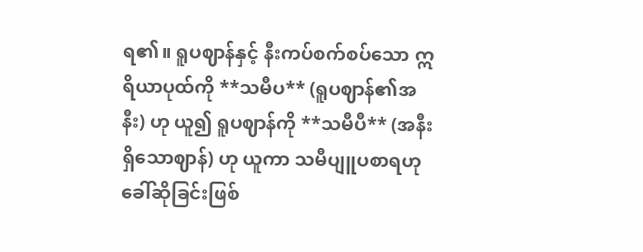ရ၏။ ရူပဈာန်နှင့် နီးကပ်စက်စပ်သော ဣရိယာပုထ်ကို **သမီပ** (ရူပဈာန်၏အနီး) ဟု ယူ၍ ရူပဈာန်ကို **သမီပီ** (အနီးရှိသောဈာန်) ဟု ယူကာ သမီပျူပစာရဟု ခေါ်ဆိုခြင်းဖြစ်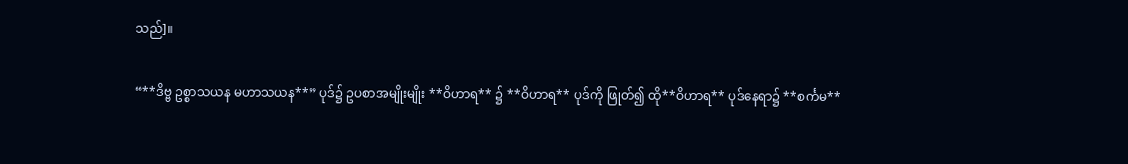သည်]။

“**ဒိဗ္ဗ ဥစ္စာသယန မဟာသယန**” ပုဒ်၌ ဥပစာအမျိုးမျိုး **ဝိဟာရ** ၌ **ဝိဟာရ** ပုဒ်ကို ဖြုတ်၍ ထို**ဝိဟာရ** ပုဒ်နေရာ၌ **စင်္ကမ**